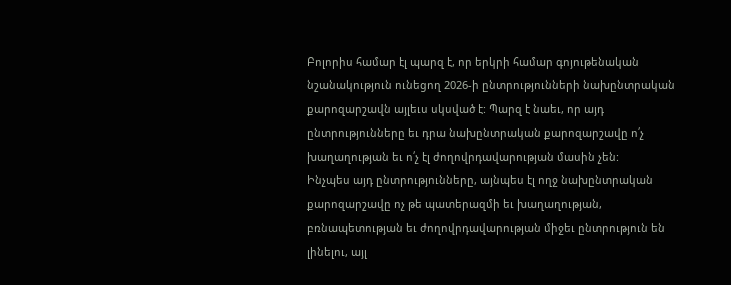Բոլորիս համար էլ պարզ է, որ երկրի համար գոյութենական նշանակություն ունեցող 2026-ի ընտրությունների նախընտրական քարոզարշավն այլեւս սկսված է: Պարզ է նաեւ, որ այդ ընտրությունները եւ դրա նախընտրական քարոզարշավը ո՛չ խաղաղության եւ ո՛չ էլ ժողովրդավարության մասին չեն:
Ինչպես այդ ընտրությունները, այնպես էլ ողջ նախընտրական քարոզարշավը ոչ թե պատերազմի եւ խաղաղության, բռնապետության եւ ժողովրդավարության միջեւ ընտրություն են լինելու, այլ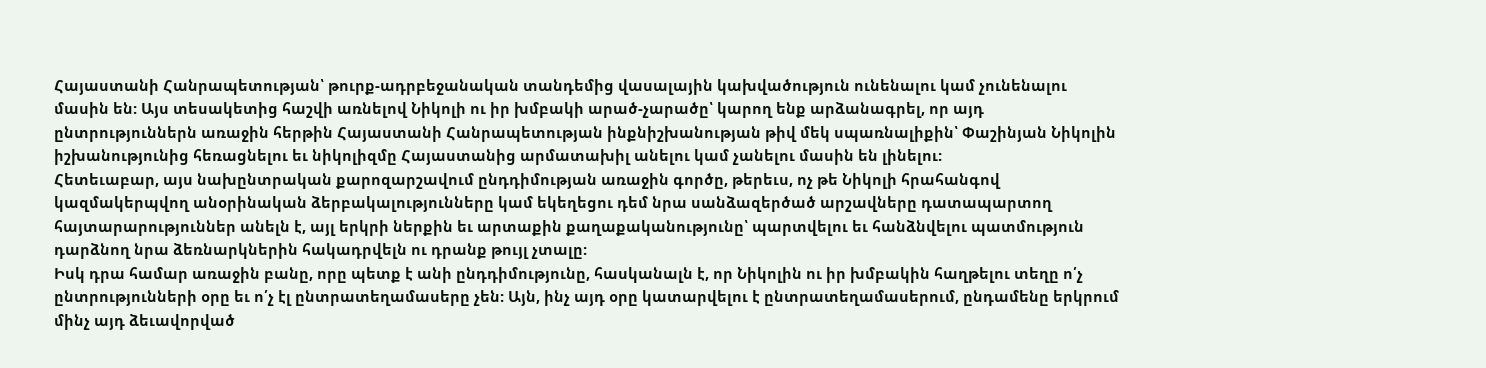Հայաստանի Հանրապետության՝ թուրք-ադրբեջանական տանդեմից վասալային կախվածություն ունենալու կամ չունենալու մասին են: Այս տեսակետից հաշվի առնելով Նիկոլի ու իր խմբակի արած-չարածը՝ կարող ենք արձանագրել, որ այդ ընտրություններն առաջին հերթին Հայաստանի Հանրապետության ինքնիշխանության թիվ մեկ սպառնալիքին՝ Փաշինյան Նիկոլին իշխանությունից հեռացնելու եւ նիկոլիզմը Հայաստանից արմատախիլ անելու կամ չանելու մասին են լինելու:
Հետեւաբար, այս նախընտրական քարոզարշավում ընդդիմության առաջին գործը, թերեւս, ոչ թե Նիկոլի հրահանգով կազմակերպվող անօրինական ձերբակալությունները կամ եկեղեցու դեմ նրա սանձազերծած արշավները դատապարտող հայտարարություններ անելն է, այլ երկրի ներքին եւ արտաքին քաղաքականությունը՝ պարտվելու եւ հանձնվելու պատմություն դարձնող նրա ձեռնարկներին հակադրվելն ու դրանք թույլ չտալը:
Իսկ դրա համար առաջին բանը, որը պետք է անի ընդդիմությունը, հասկանալն է, որ Նիկոլին ու իր խմբակին հաղթելու տեղը ո՛չ ընտրությունների օրը եւ ո՛չ էլ ընտրատեղամասերը չեն: Այն, ինչ այդ օրը կատարվելու է ընտրատեղամասերում, ընդամենը երկրում մինչ այդ ձեւավորված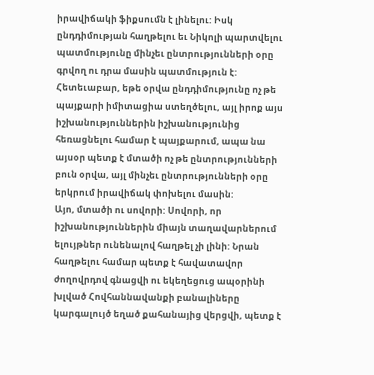իրավիճակի ֆիքսումն է լինելու: Իսկ ընդդիմության հաղթելու եւ Նիկոլի պարտվելու պատմությունը մինչեւ ընտրությունների օրը գրվող ու դրա մասին պատմություն է:
Հետեւաբար, եթե օրվա ընդդիմությունը ոչ թե պայքարի իմիտացիա ստեղծելու, այլ իրոք այս իշխանություններին իշխանությունից հեռացնելու համար է պայքարում, ապա նա այսօր պետք է մտածի ոչ թե ընտրությունների բուն օրվա, այլ մինչեւ ընտրությունների օրը երկրում իրավիճակ փոխելու մասին:
Այո, մտածի ու սովորի: Սովորի, որ իշխանություններին միայն տաղավարներում ելույթներ ունենալով հաղթել չի լինի: Նրան հաղթելու համար պետք է հավատավոր ժողովրդով գնացվի ու եկեղեցուց ապօրինի խլված Հովհաննավանքի բանալիները կարգալույծ եղած քահանայից վերցվի, պետք է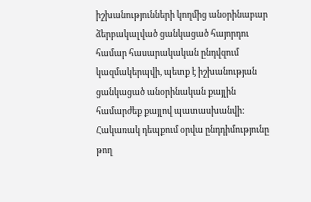իշխանությունների կողմից անօրինաբար ձերբակալված ցանկացած հայորդու համար հասարակական ընդվզում կազմակերպվի, պետք է իշխանության ցանկացած անօրինական քայլին համարժեք քայլով պատասխանվի:
Հակառակ դեպքում օրվա ընդդիմությունը թող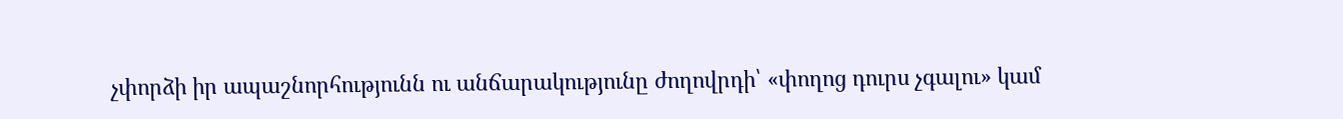չփորձի իր ապաշնորհությունն ու անճարակությունը ժողովրդի՝ «փողոց դուրս չգալու» կամ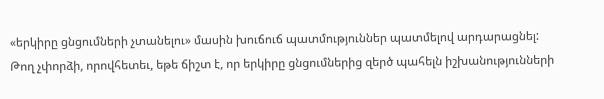«երկիրը ցնցումների չտանելու» մասին խուճուճ պատմություններ պատմելով արդարացնել: Թող չփորձի, որովհետեւ, եթե ճիշտ է, որ երկիրը ցնցումներից զերծ պահելն իշխանությունների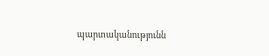պարտականությունն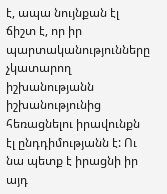է, ապա նույնքան էլ ճիշտ է, որ իր պարտականությունները չկատարող իշխանությանն իշխանությունից հեռացնելու իրավունքն էլ ընդդիմությանն է: Ու նա պետք է իրացնի իր այդ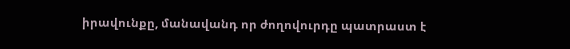իրավունքը, մանավանդ որ ժողովուրդը պատրաստ է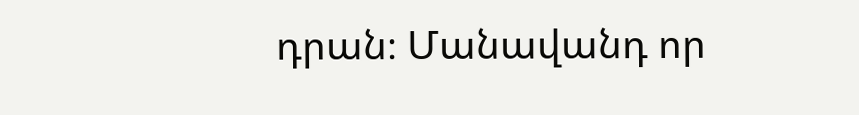դրան։ Մանավանդ որ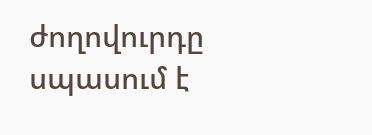ժողովուրդը սպասում է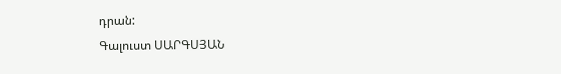դրան:
Գալուստ ՍԱՐԳՍՅԱՆ